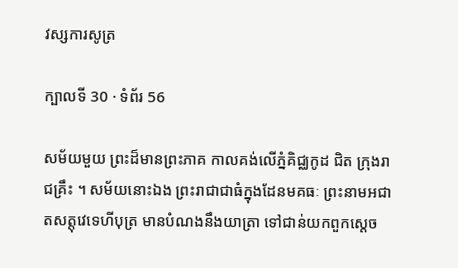វស្សការសូត្រ

ក្បាលទី 30 · ទំព័រ 56

សម័យមួយ ព្រះដ៏មានព្រះភាគ កាលគង់លើភ្នំគិជ្ឈកូដ ជិត ក្រុងរាជគ្រឹះ ។ សម័យនោះឯង ព្រះរាជាជាធំក្នុងដែនមគធៈ ព្រះនាមអជាតសត្តុវេទេហីបុត្រ មានបំណងនឹងយាត្រា ទៅជាន់យកពួកស្តេច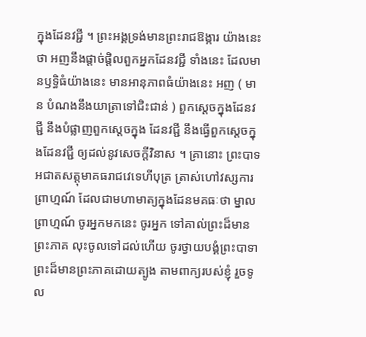ក្នុងដែនវជ្ជី ។ ព្រះអង្គទ្រង់មានព្រះរាជឱង្ការ យ៉ាងនេះថា អញនឹងផ្តាច់ផ្តិលពួកអ្នកដែនវជ្ជី ទាំងនេះ ដែលមានឫទ្ធិធំយ៉ាងនេះ មានអានុភាពធំយ៉ាងនេះ អញ ( មាន បំណងនឹងយាត្រាទៅជិះជាន់ ) ពួកស្តេចក្នុងដែនវជ្ជី នឹងបំផ្លាញពួកស្តេចក្នុង ដែនវជ្ជី នឹងធ្វើពួកស្តេចក្នុងដែនវជ្ជី ឲ្យដល់នូវសេចក្តីវិនាស ។ គ្រានោះ ព្រះបាទអជាតសត្តុមាគធរាជវេទេហីបុត្រ ត្រាស់ហៅវស្សការព្រាហ្មណ៍ ដែលជាមហាមាត្យក្នុងដែនមគធៈថា ម្នាលព្រាហ្មណ៍ ចូរអ្នកមកនេះ ចូរអ្នក ទៅគាល់ព្រះដ៏មានព្រះភាគ លុះចូលទៅដល់ហើយ ចូរថ្វាយបង្គំព្រះបាទា ព្រះដ៏មានព្រះភាគដោយត្បូង តាមពាក្យរបស់ខ្ញុំ រួចទូល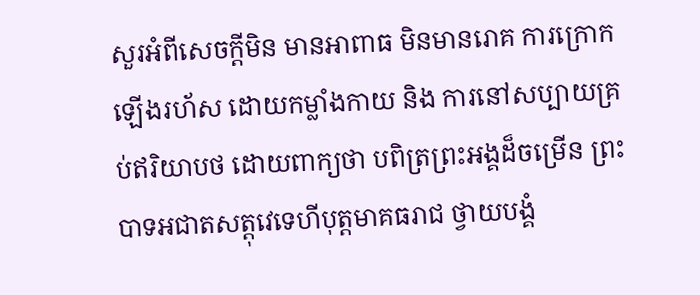សួរអំពីសេចក្តីមិន មានអាពាធ មិនមានរោគ ការក្រោកឡើងរហ័ស ដោយកម្លាំងកាយ និង ការនៅសប្បាយគ្រប់ឥរិយាបថ ដោយពាក្យថា បពិត្រព្រះអង្គដ៏ចម្រើន ព្រះបាទអជាតសត្តុវេទេហីបុត្តមាគធរាជ ថ្វាយបង្គំ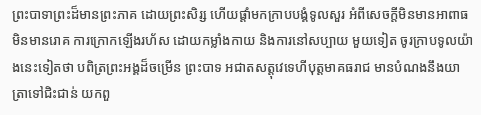ព្រះបាទាព្រះដ៏មានព្រះភាគ ដោយព្រះសិរ្ស ហើយផ្តាំមកក្រាបបង្គំទូលសួរ អំពីសេចក្តីមិនមានអាពាធ មិនមានរោគ ការក្រោកឡើងរហ័ស ដោយកម្លាំងកាយ និងការនៅសប្បាយ មួយទៀត ចូរក្រាបទូលយ៉ាងនេះទៀតថា បពិត្រព្រះអង្គដ៏ចម្រើន ព្រះបាទ អជាតសត្តុវេទេហីបុត្តមាគធរាជ មានបំណងនឹងយាត្រាទៅជិះជាន់ យកពួ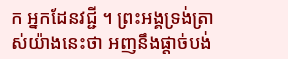ក អ្នកដែនវជ្ជី ។ ព្រះអង្គទ្រង់ត្រាស់យ៉ាងនេះថា អញនឹងផ្តាច់បង់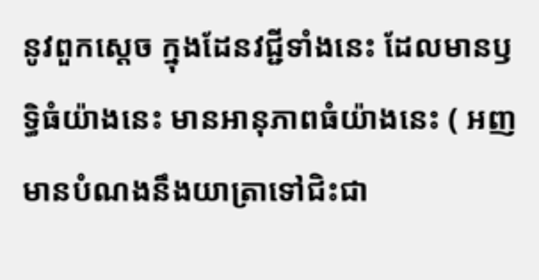នូវពួកស្តេច ក្នុងដែនវជ្ជីទាំងនេះ ដែលមានឫទ្ធិធំយ៉ាងនេះ មានអានុភាពធំយ៉ាងនេះ ( អញមានបំណងនឹងយាត្រាទៅជិះជា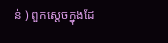ន់ ) ពួកស្តេចក្នុងដែ